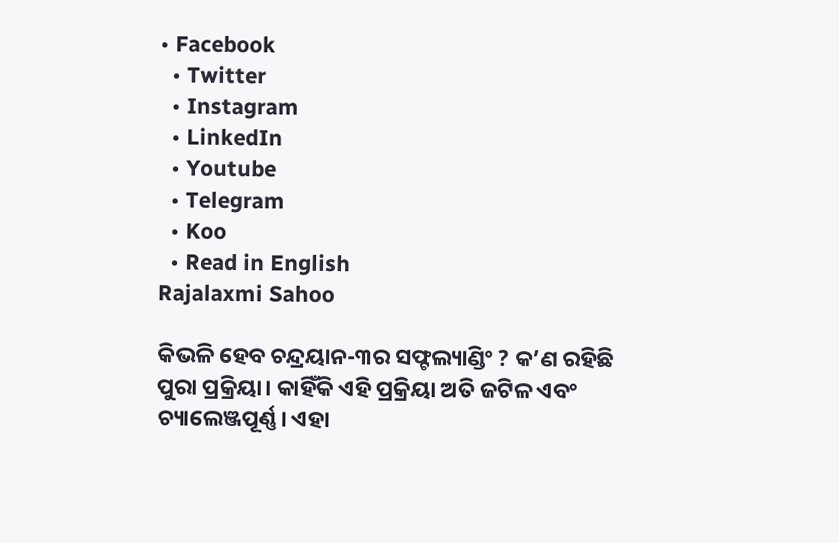• Facebook
  • Twitter
  • Instagram
  • LinkedIn
  • Youtube
  • Telegram
  • Koo
  • Read in English
Rajalaxmi Sahoo

କିଭଳି ହେବ ଚନ୍ଦ୍ରୟାନ-୩ର ସଫ୍ଟଲ୍ୟାଣ୍ଡିଂ ? କ’ଣ ରହିଛି ପୁରା ପ୍ରକ୍ରିୟା। କାହିଁକି ଏହି ପ୍ରକ୍ରିୟା ଅତି ଜଟିଳ ଏବଂ ଚ୍ୟାଲେଞ୍ଜପୂର୍ଣ୍ଣ। ଏହା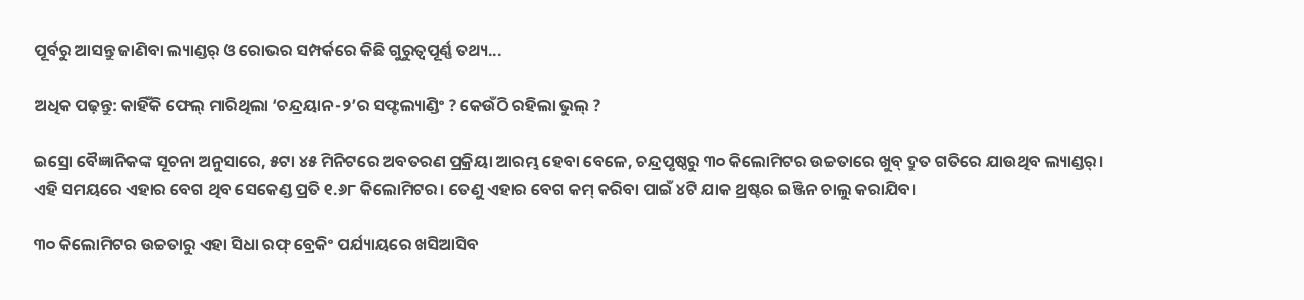ପୂର୍ବରୁ ଆସନ୍ତୁ ଜାଣିବା ଲ୍ୟାଣ୍ଡର୍ ଓ ରୋଭର ସମ୍ପର୍କରେ କିଛି ଗୁରୁତ୍ୱପୂର୍ଣ୍ଣ ତଥ୍ୟ...

ଅଧିକ ପଢ଼ନ୍ତୁ: କାହିଁକି ଫେଲ୍ ମାରିଥିଲା ‘ଚନ୍ଦ୍ରୟାନ-୨’ର ସଫ୍ଟଲ୍ୟାଣ୍ଡିଂ ? କେଉଁଠି ରହିଲା ଭୁଲ୍ ?

ଇସ୍ରୋ ବୈଜ୍ଞାନିକଙ୍କ ସୂଚନା ଅନୁସାରେ, ୫ଟା ୪୫ ମିନିଟରେ ଅବତରଣ ପ୍ରକ୍ରିୟା ଆରମ୍ଭ ହେବା ବେଳେ, ଚନ୍ଦ୍ରପୃଷ୍ଠରୁ ୩୦ କିଲୋମିଟର ଉଚ୍ଚତାରେ ଖୁବ୍‌ ଦ୍ରୁତ ଗତିରେ ଯାଉଥିବ ଲ୍ୟାଣ୍ଡର୍। ଏହି ସମୟରେ ଏହାର ବେଗ ଥିବ ସେକେଣ୍ଡ ପ୍ରତି ୧.୬୮ କିଲୋମିଟର। ତେଣୁ ଏହାର ବେଗ କମ୍ କରିବା ପାଇଁ ୪ଟି ଯାକ ଥ୍ରଷ୍ଟର ଇଞ୍ଜିନ ଚାଲୁ କରାଯିବ।

୩୦ କିଲୋମିଟର ଉଚ୍ଚତାରୁ ଏହା ସିଧା ରଫ୍ ବ୍ରେକିଂ ପର୍ଯ୍ୟାୟରେ ଖସିଆସିବ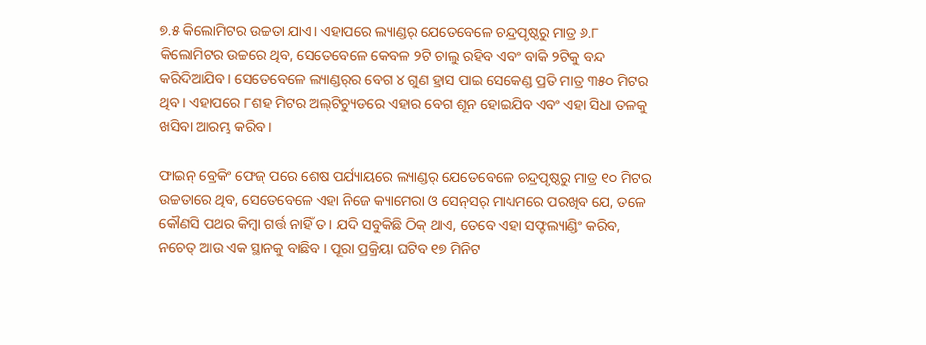୭.୫ କିଲୋମିଟର ଉଚ୍ଚତା ଯାଏ। ଏହାପରେ ଲ୍ୟାଣ୍ଡର୍‌ ଯେତେବେଳେ ଚନ୍ଦ୍ରପୃଷ୍ଠରୁ ମାତ୍ର ୬.୮ କିଲୋମିଟର ଉଚ୍ଚରେ ଥିବ, ସେତେବେଳେ କେବଳ ୨ଟି ଚାଲୁ ରହିବ ଏବଂ ବାକି ୨ଟିକୁ ବନ୍ଦ କରିଦିଆଯିବ। ସେତେବେଳେ ଲ୍ୟାଣ୍ଡର୍‌ର ବେଗ ୪ ଗୁଣ ହ୍ରାସ ପାଇ ସେକେଣ୍ଡ ପ୍ରତି ମାତ୍ର ୩୫୦ ମିଟର ଥିବ। ଏହାପରେ ୮ଶହ ମିଟର ଅଲ୍‌ଟିଚ୍ୟୁଡରେ ଏହାର ବେଗ ଶୂନ ହୋଇଯିବ ଏବଂ ଏହା ସିଧା ତଳକୁ ଖସିବା ଆରମ୍ଭ କରିବ।

ଫାଇନ୍ ବ୍ରେକିଂ ଫେଜ୍ ପରେ ଶେଷ ପର୍ଯ୍ୟାୟରେ ଲ୍ୟାଣ୍ଡର୍‌ ଯେତେବେଳେ ଚନ୍ଦ୍ରପୃଷ୍ଠରୁ ମାତ୍ର ୧୦ ମିଟର ଉଚ୍ଚତାରେ ଥିବ, ସେତେବେଳେ ଏହା ନିଜେ କ୍ୟାମେରା ଓ ସେନ୍‌ସର୍‌ ମାଧ୍ୟମରେ ପରଖିବ ଯେ, ତଳେ କୌଣସି ପଥର କିମ୍ବା ଗର୍ତ୍ତ ନାହିଁ ତ। ଯଦି ସବୁକିଛି ଠିକ୍ ଥାଏ, ତେବେ ଏହା ସଫ୍ଟଲ୍ୟାଣ୍ଡିଂ କରିବ, ନଚେତ୍‌ ଆଉ ଏକ ସ୍ଥାନକୁ ବାଛିବ । ପୂରା ପ୍ରକ୍ରିୟା ଘଟିବ ୧୭ ମିନିଟ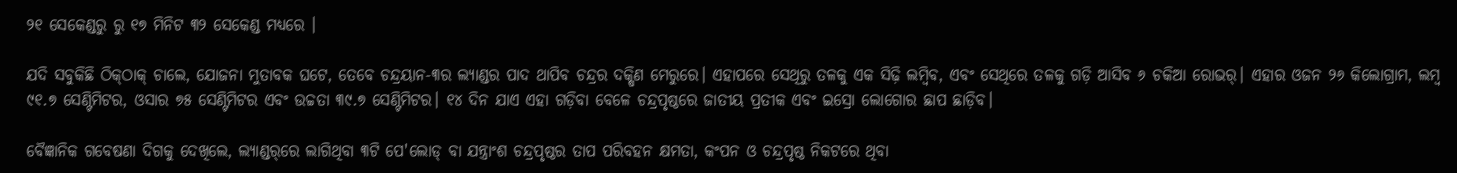୨୧ ସେକେଣ୍ଡରୁ ରୁ ୧୭ ମିନିଟ ୩୨ ସେକେଣ୍ଡ ମଧ୍ୟରେ ।

ଯଦି ସବୁକିଛି ଠିକ୍‌ଠାକ୍ ଚାଲେ, ଯୋଜନା ମୁତାବକ ଘଟେ, ତେବେ ଚନ୍ଦ୍ରୟାନ-୩ର ଲ୍ୟାଣ୍ଡର ପାଦ ଥାପିବ ଚନ୍ଦ୍ରର ଦକ୍ଷିଣ ମେରୁରେ। ଏହାପରେ ସେଥିରୁ ତଳକୁ ଏକ ସିଢ଼ି ଲମ୍ବିବ, ଏବଂ ସେଥିରେ ତଳକୁ ଗଡ଼ି ଆସିବ ୬ ଚକିଆ ରୋଭର୍। ଏହାର ଓଜନ ୨୬ କିଲୋଗ୍ରାମ, ଲମ୍ବ ୯୧.୭ ସେଣ୍ଟିମିଟର, ଓସାର ୭୫ ସେଣ୍ଟିମିଟର ଏବଂ ଉଚ୍ଚତା ୩୯.୭ ସେଣ୍ଟିମିଟର। ୧୪ ଦିନ ଯାଏ ଏହା ଗଡ଼ିବା ବେଳେ ଚନ୍ଦ୍ରପୃଷ୍ଠରେ ଜାତୀୟ ପ୍ରତୀକ ଏବଂ ଇସ୍ରୋ ଲୋଗୋର ଛାପ ଛାଡ଼ିବ।

ବୈଜ୍ଞାନିକ ଗବେଷଣା ଦିଗକୁ ଦେଖିଲେ, ଲ୍ୟାଣ୍ଡର୍‌ରେ ଲାଗିଥିବା ୩ଟି ପେ'ଲୋଡ୍ ବା ଯନ୍ତ୍ରାଂଶ ଚନ୍ଦ୍ରପୃଷ୍ଠର ତାପ ପରିବହନ କ୍ଷମତା, କଂପନ ଓ ଚନ୍ଦ୍ରପୃଷ୍ଠ ନିକଟରେ ଥିବା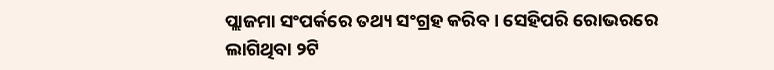ପ୍ଲାଜମା ସଂପର୍କରେ ତଥ୍ୟ ସଂଗ୍ରହ କରିବ । ସେହିପରି ରୋଭରରେ ଲାଗିଥିବା ୨ଟି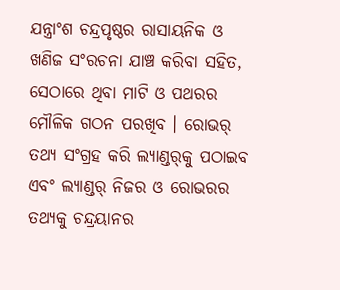ଯନ୍ତ୍ରାଂଶ ଚନ୍ଦ୍ରପୃଷ୍ଠର ରାସାୟନିକ ଓ ଖଣିଜ ସଂରଚନା ଯାଞ୍ଚ କରିବା ସହିତ, ସେଠାରେ ଥିବା ମାଟି ଓ ପଥରର ମୌଳିକ ଗଠନ ପରଖିବ । ରୋଭର୍ ତଥ୍ୟ ସଂଗ୍ରହ କରି ଲ୍ୟାଣ୍ଡର୍‌କୁ ପଠାଇବ ଏବଂ ଲ୍ୟାଣ୍ଡର୍‌ ନିଜର ଓ ରୋଭରର ତଥ୍ୟକୁ ଚନ୍ଦ୍ରୟାନର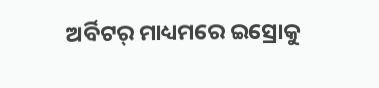ଅର୍ବିଟର୍ ମାଧ୍ୟମରେ ଇସ୍ରୋକୁ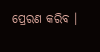ପ୍ରେରଣ କରିବ ।